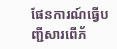ផែនការណ៍ធ្វើបញ្ជីសារពើភ័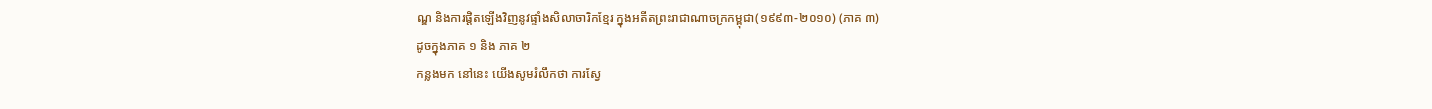ណ្ឌ និងការផ្តិតឡើងវិញនូវផ្ទាំងសិលាចារិកខ្មែរ ក្នុងអតីតព្រះរាជាណាចក្រកម្ពុជា(១៩៩៣-២០១០) (ភាគ ៣)
ដូចក្នុងភាគ ១ និង ភាគ ២
កន្លងមក នៅនេះ យើងសូមរំលឹកថា ការស្វែ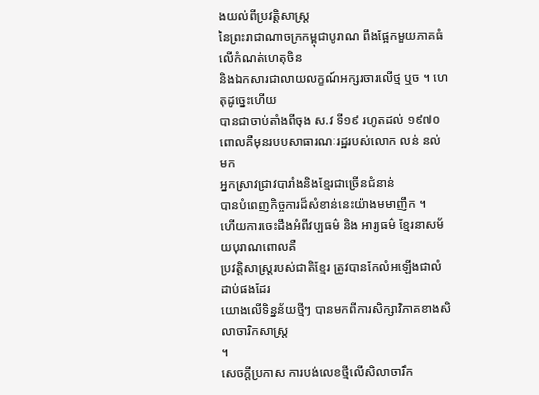ងយល់ពីប្រវត្តិសាស្ត្រ
នៃព្រះរាជាណាចក្រកម្ពុជាបូរាណ ពឹងផ្អែកមួយភាគធំលើកំណត់ហេតុចិន
និងឯកសារជាលាយលក្ខណ៍អក្សរចារលើថ្ម ឬច ។ ហេតុដូច្នេះហើយ
បានជាចាប់តាំងពីចុង ស.វ ទី១៩ រហូតដល់ ១៩៧០
ពោលគឺមុនរបបសាធារណៈរដ្ឋរបស់លោក លន់ នល់ មក
អ្នកស្រាវជ្រាវបារាំងនិងខ្មែរជាច្រើនជំនាន់
បានបំពេញកិច្ចការដ៏សំខាន់នេះយ៉ាងមមាញឹក ។
ហើយការចេះដឹងអំពីវប្បធម៌ និង អារ្យធម៌ ខ្មែរនាសម័យបុរាណពោលគឺ
ប្រវត្តិសាស្ត្ររបស់ជាតិខ្មែរ ត្រូវបានកែលំអឡើងជាលំដាប់ផងដែរ
យោងលើទិន្នន័យថ្មីៗ បានមកពីការសិក្សាវិភាគខាងសិលាចារិកសាស្ត្រ
។
សេចក្តីប្រកាស ការបង់លេខថ្មីលើសិលាចារឹក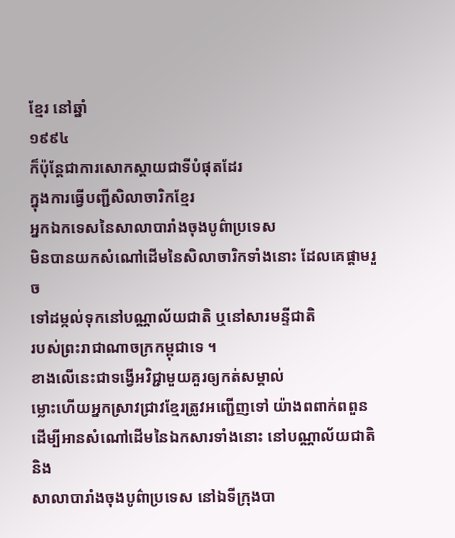ខ្មែរ នៅឆ្នាំ
១៩៩៤
ក៏ប៉ុន្តែជាការសោកស្តាយជាទីបំផុតដែរ
ក្នុងការធ្វើបញ្ជីសិលាចារិកខ្មែរ
អ្នកឯកទេសនៃសាលាបារាំងចុងបូព៌ាប្រទេស
មិនបានយកសំណៅដើមនៃសិលាចារិកទាំងនោះ ដែលគេផ្តាមរួច
ទៅដម្កល់ទុកនៅបណ្ណាល័យជាតិ ឬនៅសារមន្ទីជាតិ
របស់ព្រះរាជាណាចក្រកម្ពុជាទេ ។
ខាងលើនេះជាទង្វើអវិជ្ជាមួយគួរឲ្យកត់សម្គាល់
ម្លោះហើយអ្នកស្រាវជ្រាវខ្មែរត្រូវអញ្ជើញទៅ យ៉ាងពពាក់ពពួន
ដើម្បីអានសំណៅដើមនៃឯកសារទាំងនោះ នៅបណ្ណាល័យជាតិ និង
សាលាបារាំងចុងបូព៌ាប្រទេស នៅឯទីក្រុងបា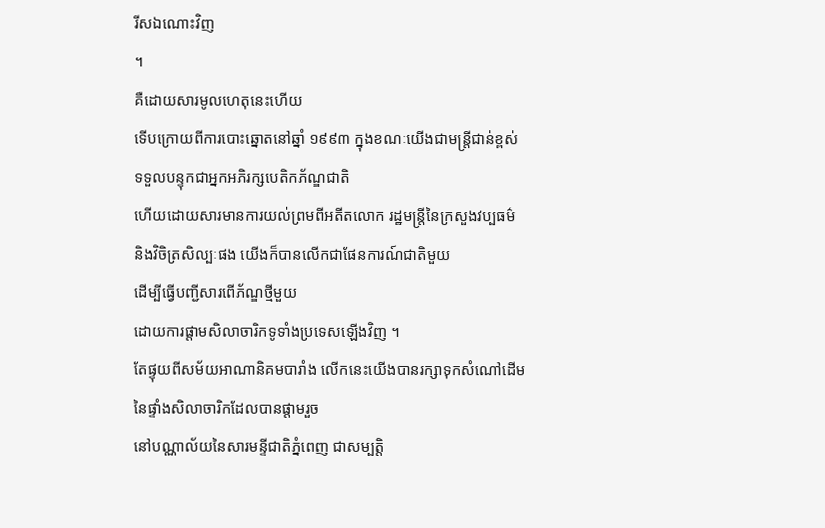រីសឯណោះវិញ
។
គឺដោយសារមូលហេតុនេះហើយ
ទើបក្រោយពីការបោះឆ្នោតនៅឆ្នាំ ១៩៩៣ ក្នុងខណៈយើងជាមន្ត្រីជាន់ខ្ពស់
ទទួលបន្ទុកជាអ្នកអភិរក្សបេតិកភ័ណ្ឌជាតិ
ហើយដោយសារមានការយល់ព្រមពីអតីតលោក រដ្ឋមន្ត្រីនៃក្រសួងវប្បធម៌
និងវិចិត្រសិល្បៈផង យើងក៏បានលើកជាផែនការណ៍ជាតិមួយ
ដើម្បីធ្វើបញ្ជីសារពើភ័ណ្ឌថ្មីមួយ
ដោយការផ្តាមសិលាចារិកទូទាំងប្រទេសឡើងវិញ ។
តែផ្ទុយពីសម័យអាណានិគមបារាំង លើកនេះយើងបានរក្សាទុកសំណៅដើម
នៃផ្ទាំងសិលាចារិកដែលបានផ្តាមរួច
នៅបណ្ណាល័យនៃសារមន្ទីជាតិភ្នំពេញ ជាសម្បត្តិ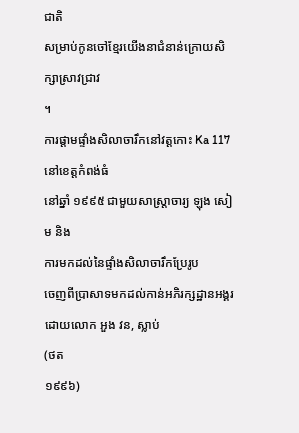ជាតិ
សម្រាប់កូនចៅខ្មែរយើងនាជំនាន់ក្រោយសិក្សាស្រាវជ្រាវ
។
ការផ្តាមផ្ទាំងសិលាចារឹកនៅវត្តកោះ Ka 117 នៅខេត្តកំពង់ធំ
នៅឆ្នាំ ១៩៩៥ ជាមួយសាស្ត្រាចារ្យ ឡុង សៀម និង
ការមកដល់នៃផ្ទាំងសិលាចារឹកប្រែរូប
ចេញពីប្រាសាទមកដល់កាន់អភិរក្សដ្ឋានអង្គរ ដោយលោក អួង វន, ស្លាប់
(ថត
១៩៩៦)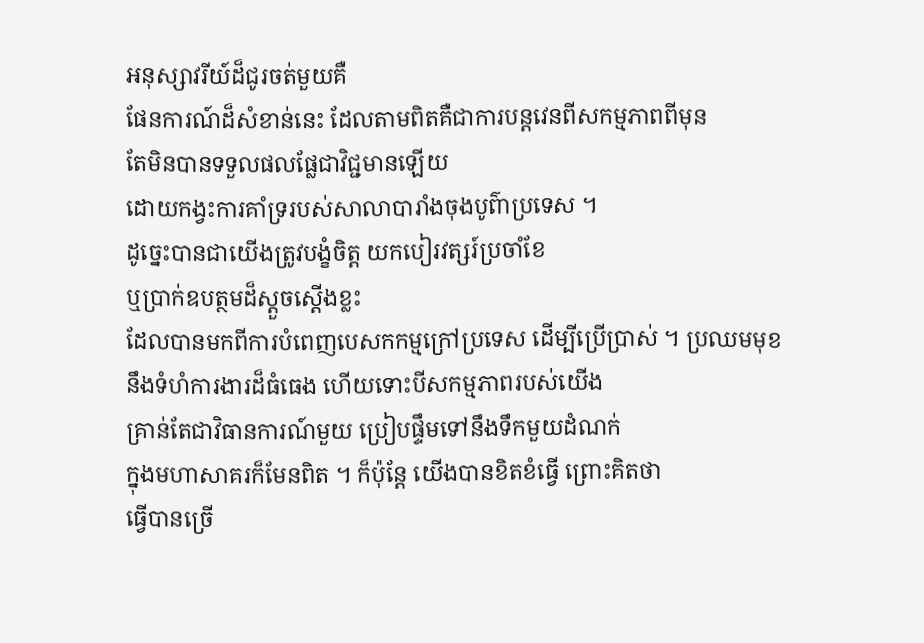អនុស្សាវរីយ៍ដ៏ជូរចត់មួយគឺ
ផែនការណ៍ដ៏សំខាន់នេះ ដែលតាមពិតគឺជាការបន្តវេនពីសកម្មភាពពីមុន
តែមិនបានទទួលផលផ្លែជាវិជ្ជមានឡើយ
ដោយកង្វះការគាំទ្ររបស់សាលាបារាំងចុងបូព៌ាប្រទេស ។
ដូច្នេះបានជាយើងត្រូវបង្ខំចិត្ត យកបៀរវត្សរ៍ប្រចាំខែ
ឬប្រាក់ឧបត្ថមដ៏ស្តួចស្តើងខ្លះ
ដែលបានមកពីការបំពេញបេសកកម្មក្រៅប្រទេស ដើម្បីប្រើប្រាស់ ។ ប្រឈមមុខ
នឹងទំហំការងារដ៏ធំធេង ហើយទោះបីសកម្មភាពរបស់យើង
គ្រាន់តែជាវិធានការណ៍មួយ ប្រៀបផ្ទឹមទៅនឹងទឹកមួយដំណក់
ក្នុងមហាសាគរក៏មែនពិត ។ ក៏ប៉ុន្តែ យើងបានខិតខំធ្វើ ព្រោះគិតថា
ធ្វើបានច្រើ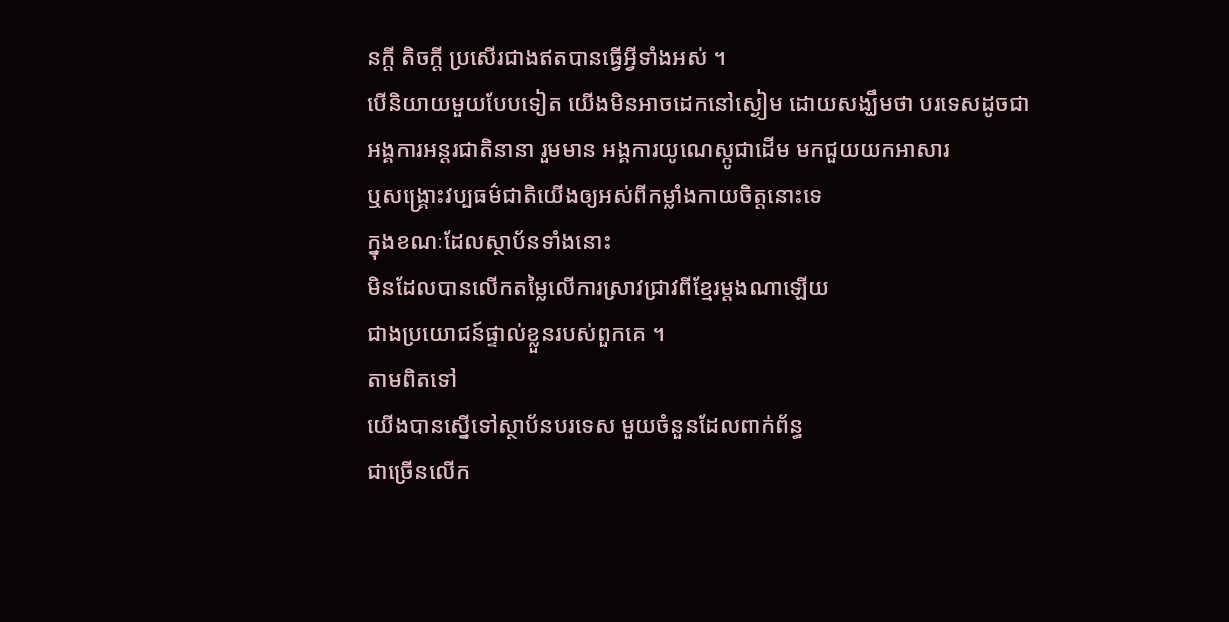នក្តី តិចក្តី ប្រសើរជាងឥតបានធ្វើអ្វីទាំងអស់ ។
បើនិយាយមួយបែបទៀត យើងមិនអាចដេកនៅស្ងៀម ដោយសង្ឃឹមថា បរទេសដូចជា
អង្គការអន្តរជាតិនានា រួមមាន អង្គការយូណេស្កូជាដើម មកជួយយកអាសារ
ឬសង្គ្រោះវប្បធម៌ជាតិយើងឲ្យអស់ពីកម្លាំងកាយចិត្តនោះទេ
ក្នុងខណៈដែលស្ថាប័នទាំងនោះ
មិនដែលបានលើកតម្លៃលើការស្រាវជ្រាវពីខ្មែរម្តងណាឡើយ
ជាងប្រយោជន៍ផ្ទាល់ខ្លួនរបស់ពួកគេ ។
តាមពិតទៅ
យើងបានស្នើទៅស្ថាប័នបរទេស មួយចំនួនដែលពាក់ព័ន្ធ
ជាច្រើនលើក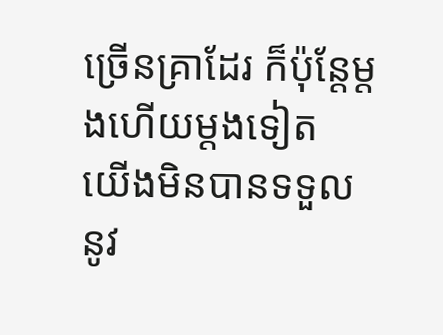ច្រើនគ្រាដែរ ក៏ប៉ុន្តែម្តងហើយម្តងទៀត
យើងមិនបានទទួលនូវ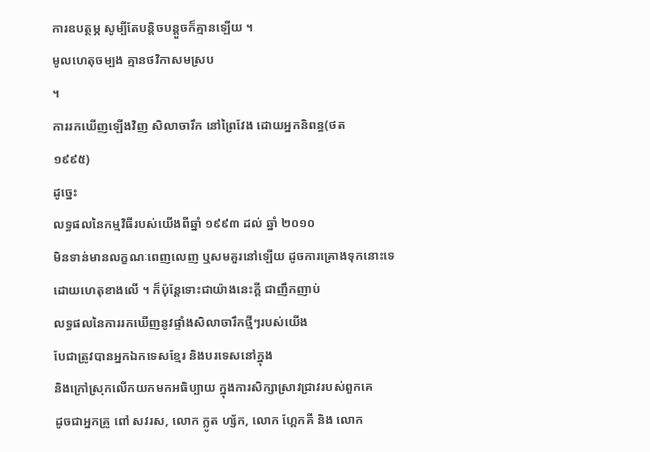ការឧបត្ថម្ភ សូម្បីតែបន្តិចបន្តួចក៏គ្មានឡើយ ។
មូលហេតុចម្បង គ្មានថវិកាសមស្រប
។
ការរកឃើញឡើងវិញ សិលាចារឹក នៅព្រៃវែង ដោយអ្នកនិពន្ធ(ថត
១៩៩៥)
ដូច្នេះ
លទ្ធផលនៃកម្មវិធីរបស់យើងពីឆ្នាំ ១៩៩៣ ដល់ ឆ្នាំ ២០១០
មិនទាន់មានលក្ខណៈពេញលេញ ឬសមគួរនៅឡើយ ដូចការគ្រោងទុកនោះទេ
ដោយហេតុខាងលើ ។ ក៏ប៉ុន្តែទោះជាយ៉ាងនេះក្តី ជាញឹកញាប់
លទ្ធផលនៃការរកឃើញនូវផ្ទាំងសិលាចារឹកថ្មីៗរបស់យើង
បែជាត្រូវបានអ្នកឯកទេសខ្មែរ និងបរទេសនៅក្នុង
និងក្រៅស្រុកលើកយកមកអធិប្បាយ ក្នុងការសិក្សាស្រាវជ្រាវរបស់ពួកគេ
ដូចជាអ្នកគ្រូ ពៅ សវរស, លោក ក្លូត ហ្ស័ក, លោក ហ្គែកគី និង លោក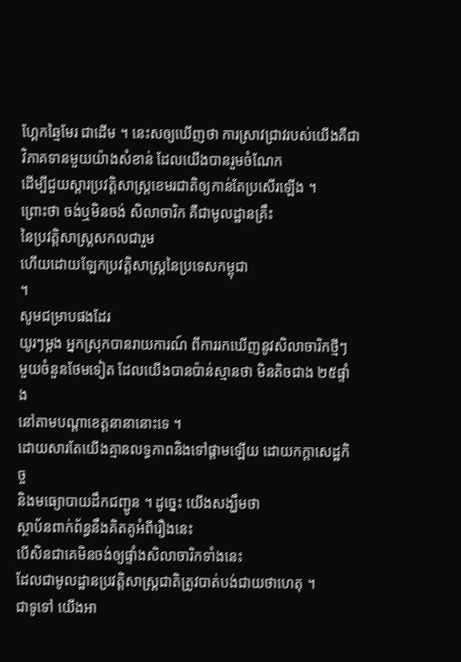ហ្គែកឆ្មៃមែរ ជាដើម ។ នេះសឲ្យឃើញថា ការស្រាវជ្រាវរបស់យើងគឺជា
វិភាគទានមួយយ៉ាងសំខាន់ ដែលយើងបានរួមចំណែក
ដើម្បីជួយស្តារប្រវត្តិសាស្ត្រខេមរជាតិឲ្យកាន់តែប្រសើរឡើង ។
ព្រោះថា ចង់ឬមិនចង់ សិលាចារិក គឺជាមូលដ្ឋានគ្រឹះ
នៃប្រវត្តិសាស្ត្រសកលជារួម
ហើយដោយឡែកប្រវត្តិសាស្ត្រនៃប្រទេសកម្ពុជា
។
សូមជម្រាបផងដែរ
យូរៗម្តង អ្នកស្រុកបានរាយការណ៍ ពីការរកឃើញនូវសិលាចារិកថ្មីៗ
មួយចំនួនថែមទៀត ដែលយើងបានប៉ាន់ស្មានថា មិនតិចជាង ២៥ផ្ទាំង
នៅតាមបណ្តាខេត្តនានានោះទេ ។
ដោយសារតែយើងគ្មានលទ្ធភាពនិងទៅផ្តាមឡើយ ដោយកក្តាសេដ្ឋកិច្ច
និងមធ្យោបាយដឹកជញ្ជូន ។ ដូច្នេះ យើងសង្ឃឹមថា
ស្ថាប័នពាក់ព័ន្ធនឹងគិតគូអំពីរឿងនេះ
បើសិនជាគេមិនចង់ឲ្យផ្ទាំងសិលាចារិកទាំងនេះ
ដែលជាមូលដ្ឋានប្រវត្តិសាស្ត្រជាតិត្រូវបាត់បង់ជាយថាហេតុ ។
ជាទូទៅ យើងអា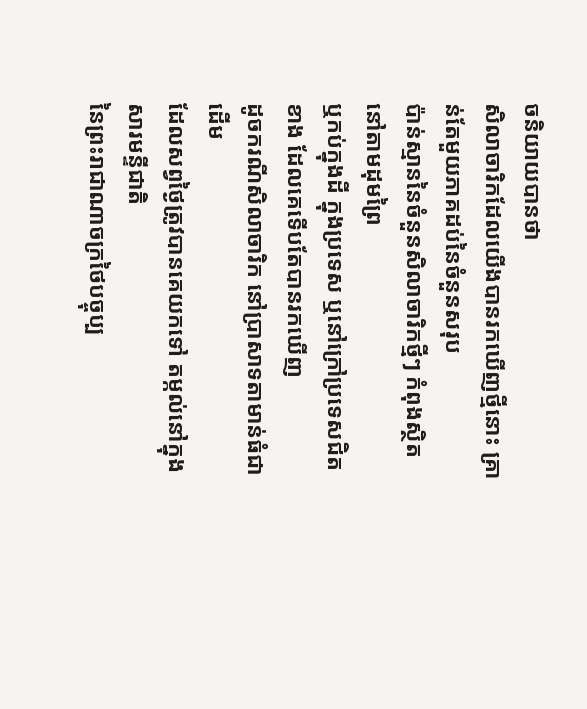ចនិយាយបានថា
សិលាចារិកដែលយើងបានរកឃើញថ្មីនោះ គ្រាន់តែមួយភាគដប់នៃចំនួនសរុប
ប៉ាន់ស្មាននៃចំនួនសិលាចារិកថ្មីៗ កំពុងស្ថិតនៅតាមដុមព្រៃ
ឬកប់ក្នុងដី ក្នុងប្រទេស ឬនៅក្រៅប្រទេសជិតខាង ដែលគេទើបតែបានរកឃើញ
ដូចករណីសិលាចារិក នៅប្រាសាទតាមាន់ធំជាដើម
ដែលសព្វថ្ងៃត្រូវបានគេយកទៅ តម្កល់នៅក្នុងសារមន្ទីជាតិ
នៃព្រះរាជាណាចក្រថៃបច្ចុប្ប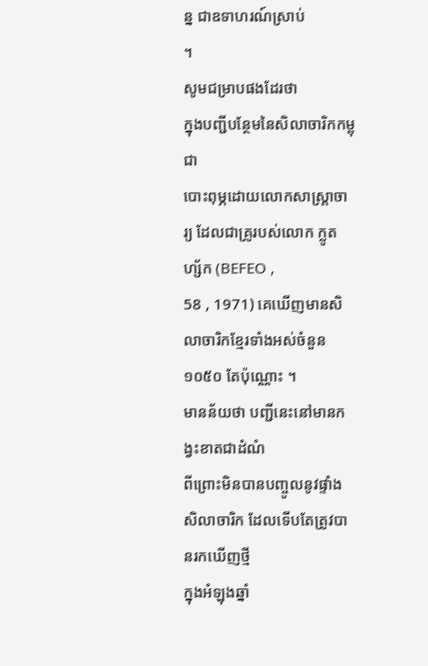ន្ន ជាឧទាហរណ៍ស្រាប់
។
សូមជម្រាបផងដែរថា
ក្នុងបញ្ជីបន្ថែមនៃសិលាចារិកកម្ពុជា
បោះពុម្ភដោយលោកសាស្ត្រាចារ្យ ដែលជាគ្រូរបស់លោក ក្លូត ហ្ស័ក (BEFEO ,
58 , 1971) គេឃើញមានសិលាចារិកខ្មែរទាំងអស់ចំនួន ១០៥០ តែប៉ុណ្ណោះ ។
មានន័យថា បញ្ជីនេះនៅមានកង្វះខាតជាដំណំ
ពីព្រោះមិនបានបញ្ចូលនូវផ្ទាំងសិលាចារិក ដែលទើបតែត្រូវបានរកឃើញថ្មី
ក្នុងអំឡុងឆ្នាំ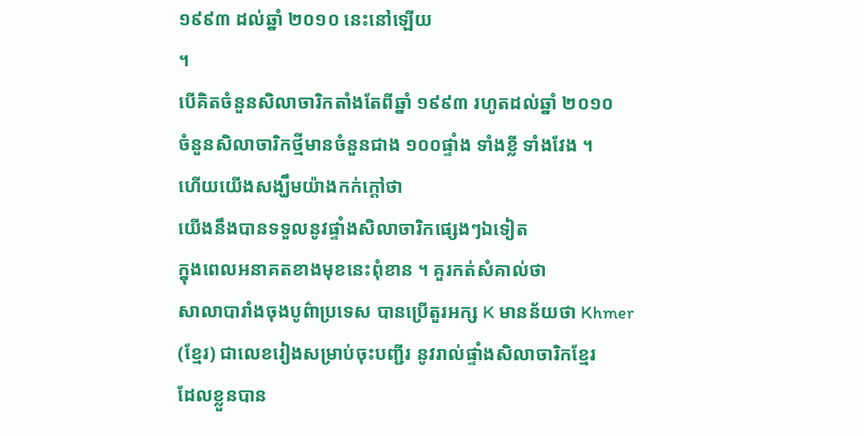១៩៩៣ ដល់ឆ្នាំ ២០១០ នេះនៅឡើយ
។
បើគិតចំនួនសិលាចារិកតាំងតែពីឆ្នាំ ១៩៩៣ រហូតដល់ឆ្នាំ ២០១០
ចំនួនសិលាចារិកថ្មីមានចំនួនជាង ១០០ផ្ទាំង ទាំងខ្លី ទាំងវែង ។
ហើយយើងសង្ឃឹមយ៉ាងកក់ក្តៅថា
យើងនឹងបានទទួលនូវផ្ទាំងសិលាចារិកផ្សេងៗឯទៀត
ក្នុងពេលអនាគតខាងមុខនេះពុំខាន ។ គួរកត់សំគាល់ថា
សាលាបារាំងចុងបូព៌ាប្រទេស បានប្រើតួរអក្ស K មានន័យថា Khmer
(ខ្មែរ) ជាលេខរៀងសម្រាប់ចុះបញ្ជីរ នូវរាល់ផ្ទាំងសិលាចារិកខ្មែរ
ដែលខ្លួនបាន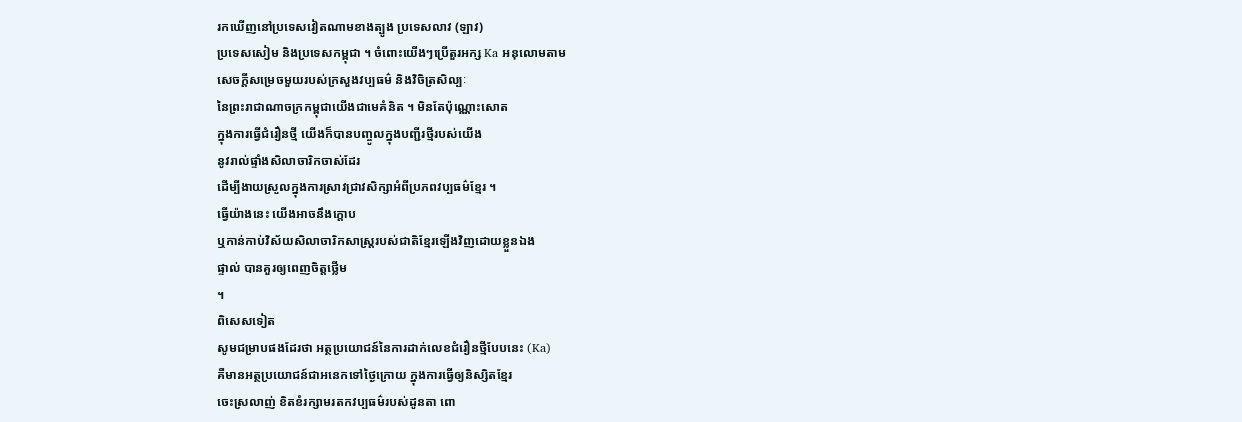រកឃើញនៅប្រទេសវៀតណាមខាងត្បូង ប្រទេសលាវ (ឡាវ)
ប្រទេសសៀម និងប្រទេសកម្ពុជា ។ ចំពោះយើងៗប្រើតួរអក្ស Ka អនុលោមតាម
សេចក្តីសម្រេចមួយរបស់ក្រសួងវប្បធម៌ និងវិចិត្រសិល្បៈ
នៃព្រះរាជាណាចក្រកម្ពុជាយើងជាមេគំនិត ។ មិនតែប៉ុណ្ណោះសោត
ក្នុងការធ្វើជំរឿនថ្មី យើងក៏បានបញ្ចូលក្នុងបញ្ជីរថ្មីរបស់យើង
នូវរាល់ផ្ទាំងសិលាចារិកចាស់ដែរ
ដើម្បីងាយស្រួលក្នុងការស្រាវជ្រាវសិក្សាអំពីប្រភពវប្បធម៌ខ្មែរ ។
ធ្វើយ៉ាងនេះ យើងអាចនឹងក្តោប
ឬកាន់កាប់វិស័យសិលាចារិកសាស្ត្ររបស់ជាតិខ្មែរឡើងវិញដោយខ្លួនឯង
ផ្ទាល់ បានគួរឲ្យពេញចិត្តថ្លើម
។
ពិសេសទៀត
សូមជម្រាបផងដែរថា អត្ថប្រយោជន៍នៃការដាក់លេខជំរឿនថ្មីបែបនេះ (Ka)
គឺមានអត្ថប្រយោជន៍ជាអនេកទៅថ្ងៃក្រោយ ក្នុងការធ្វើឲ្យនិស្សិតខ្មែរ
ចេះស្រលាញ់ ខិតខំរក្សាមរតកវប្បធម៌របស់ដូនតា ពោ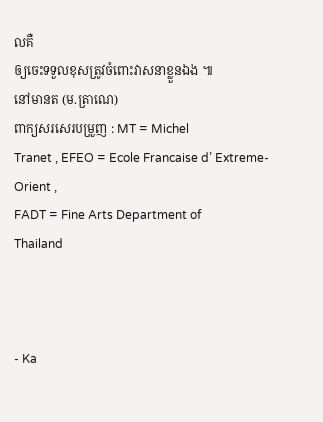លគឺ
ឲ្យចេះទទួលខុសត្រូវចំពោះវាសនាខ្លួនឯង ៕
នៅមានត (ម.ត្រាណេ)
ពាក្យសរសេរបម្រួញ : MT = Michel
Tranet , EFEO = Ecole Francaise d’ Extreme-Orient ,
FADT = Fine Arts Department of
Thailand



- Ka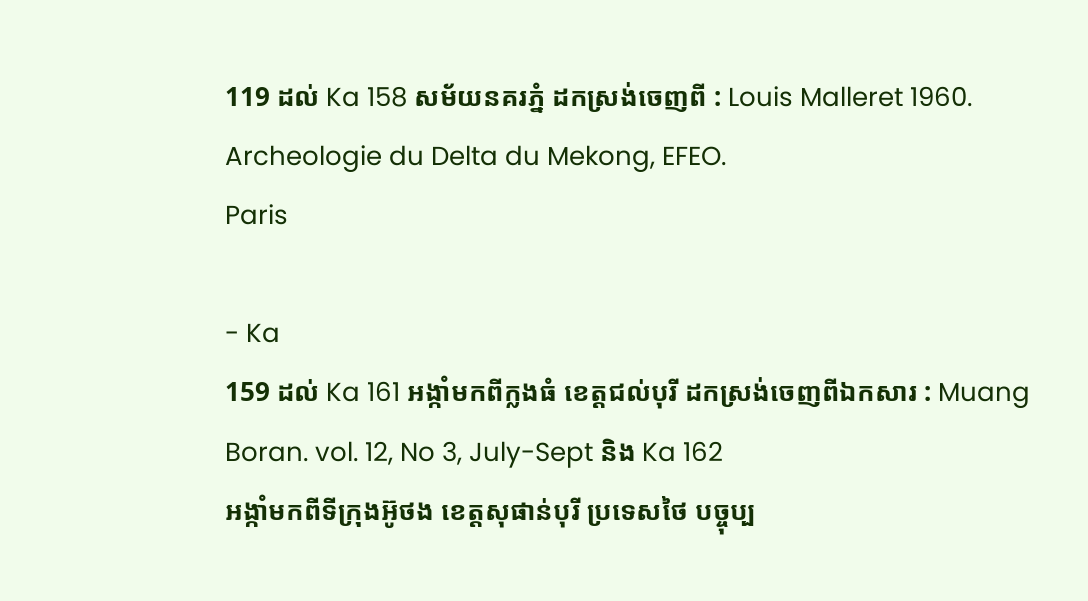119 ដល់ Ka 158 សម័យនគរភ្នំ ដកស្រង់ចេញពី : Louis Malleret 1960.
Archeologie du Delta du Mekong, EFEO.
Paris

- Ka
159 ដល់ Ka 161 អង្កាំមកពីក្លងធំ ខេត្តជល់បុរី ដកស្រង់ចេញពីឯកសារ : Muang
Boran. vol. 12, No 3, July-Sept និង Ka 162
អង្កាំមកពីទីក្រុងអ៊ូថង ខេត្តសុផាន់បុរី ប្រទេសថៃ បច្ចុប្ប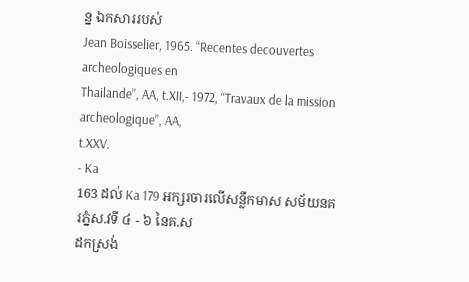ន្ន ឯកសាររបស់
Jean Boisselier, 1965. “Recentes decouvertes archeologiques en
Thailande”, AA, t.XII,- 1972, “Travaux de la mission archeologique”, AA,
t.XXV.
- Ka
163 ដល់ Ka 179 អក្សរចារលើសន្លឹកមាស សម័យនគរភ្នំស.វទី ៤ - ៦ នៃគ.ស
ដកស្រង់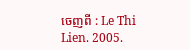ចេញពី : Le Thi Lien. 2005.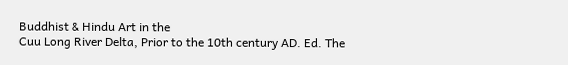Buddhist & Hindu Art in the
Cuu Long River Delta, Prior to the 10th century AD. Ed. The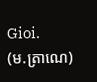Gioi.
(ម.ត្រាណេ)